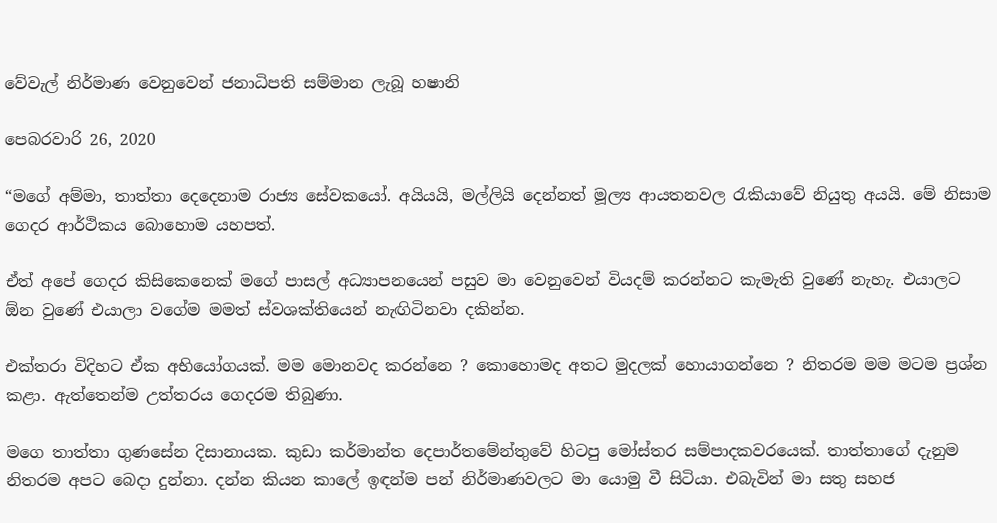වේවැල් නිර්මාණ වෙනුවෙන් ජනාධිපති සම්මාන ලැබූ හෂානි

පෙබරවාරි 26, 2020

“මගේ අම්මා, තාත්තා දෙදෙනාම රාජ්‍ය සේවකයෝ. අයියයි, මල්ලියි දෙන්නත් මූල්‍ය ආයතනවල රැකියාවේ නියුතු අයයි. මේ නිසාම ගෙදර ආර්ථිකය බොහොම යහපත්.

ඒත් අපේ ගෙදර කිසිකෙනෙක් මගේ පාසල් අධ්‍යාපනයෙන් පසුව මා වෙනුවෙන් වියදම් කරන්නට කැමැති වුණේ නැහැ. එයාලට ඕන වුණේ එයාලා වගේම මමත් ස්වශක්තියෙන් නැඟිටිනවා දකින්න.

එක්තරා විදිහට ඒක අභියෝගයක්. මම මොනවද කරන්නෙ ? කොහොමද අතට මුදලක් හොයාගන්නෙ ? නිතරම මම මටම ප්‍රශ්න කළා. ඇත්තෙන්ම උත්තරය ගෙදරම තිබුණා.

මගෙ තාත්තා ගුණසේන දිසානායක. කුඩා කර්මාන්ත දෙපාර්තමේන්තුවේ හිටපු මෝස්තර සම්පාදකවරයෙක්. තාත්තාගේ දැනුම නිතරම අපට බෙදා දුන්නා. දන්න කියන කාලේ ඉඳන්ම පන් නිර්මාණවලට මා යොමු වී සිටියා. එබැවින් මා සතු සහජ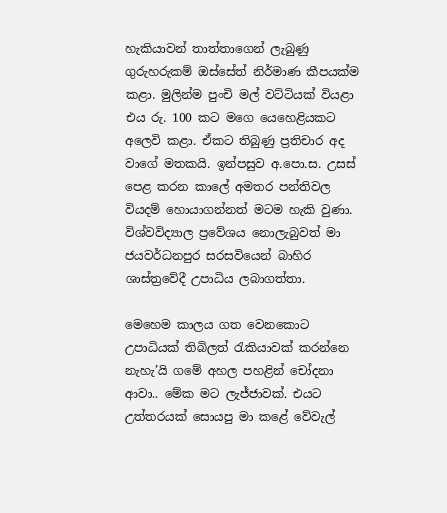හැකියාවන් තාත්තාගෙන් ලැබුණු ගුරුහරුකම් ඔස්සේත් නිර්මාණ කීපයක්ම කළා. මුලින්ම පුංචි මල් වට්ටියක් වියළා එය රු. 100 කට මගෙ යෙහෙළියකට අලෙවි කළා. ඒකට තිබුණු ප්‍රතිචාර අද වාගේ මතකයි. ඉන්පසුව අ.පො.ස. උසස් පෙළ කරන කාලේ අමතර පන්තිවල වියදම් හොයාගන්නත් මටම හැකි වුණා. විශ්වවිද්‍යාල ප්‍රවේශය නොලැබුවත් මා ජයවර්ධනපුර සරසවියෙන් බාහිර ශාස්ත්‍රවේදී උපාධිය ලබාගත්තා.

මෙහෙම කාලය ගත වෙනකොට උපාධියක් තිබිලත් රැකියාවක් කරන්නෙ නැහැ’යි ගමේ අහල පහළින් චෝදනා ආවා.. මේක මට ලැජ්ජාවක්. එයට උත්තරයක් සොයපු මා කළේ වේවැල්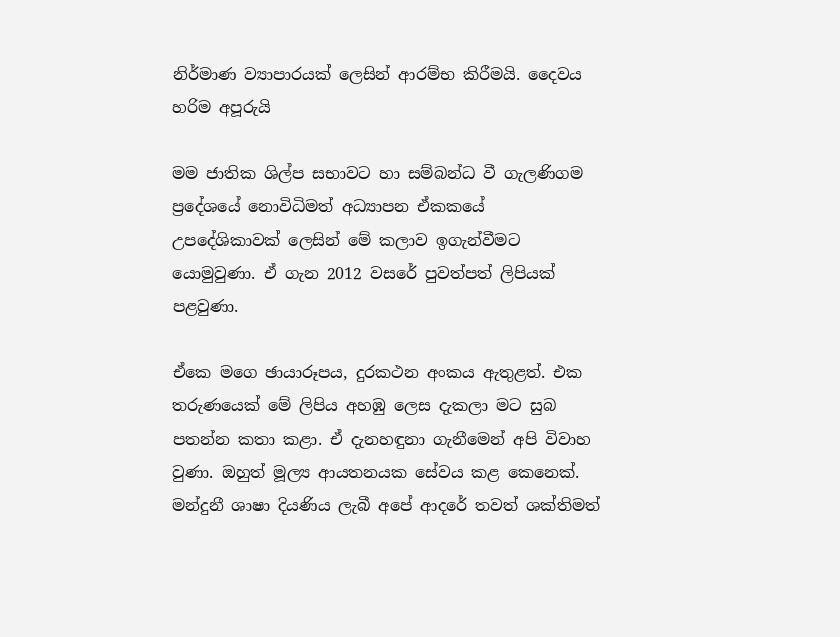නිර්මාණ ව්‍යාපාරයක් ලෙසින් ආරම්භ කිරීමයි. දෛවය හරිම අපූරුයි

මම ජාතික ශිල්ප සභාවට හා සම්බන්ධ වී ගැලණිගම ප්‍රදේශයේ නොවිධිමත් අධ්‍යාපන ඒකකයේ උපදේශිකාවක් ලෙසින් මේ කලාව ඉගැන්වීමට යොමුවුණා. ඒ ගැන 2012 වසරේ පුවත්පත් ලිපියක් පළවුණා.

ඒකෙ මගෙ ඡායාරූපය, දුරකථන අංකය ඇතුළත්. එක තරුණයෙක් මේ ලිපිය අහඹු ලෙස දැකලා මට සුබ පතන්න කතා කළා. ඒ දැනහඳුනා ගැනීමෙන් අපි විවාහ වුණා. ඔහුත් මූල්‍ය ආයතනයක සේවය කළ කෙනෙක්. මන්දුනී ශාෂා දියණිය ලැබී අපේ ආදරේ තවත් ශක්තිමත්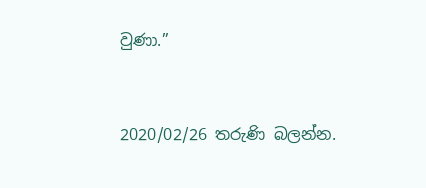වුණා.”



2020/02/26 තරුණි බලන්න.